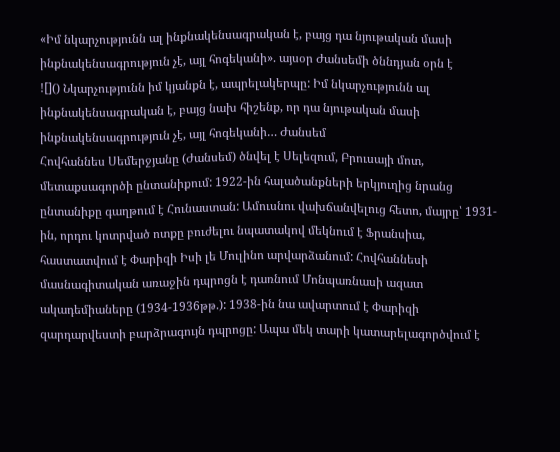«Իմ նկարչությունն ալ ինքնակենսագրական է, բայց դա նյութական մասի ինքնակենսագրություն չէ, այլ հոգեկանի». այսօր Ժանսեմի ծննդյան օրն է
![]() Նկարչությունն իմ կյանքն է, ապրելակերպը: Իմ նկարչությունն ալ ինքնակենսագրական է, բայց նախ հիշենք, որ դա նյութական մասի ինքնակենսագրություն չէ, այլ հոգեկանի… Ժանսեմ
Հովհաննես Սեմերջյանը (Ժանսեմ) ծնվել է Սելեզում, Բրուսայի մոտ, մետաքսագործի ընտանիքում: 1922-ին հալածանքների երկյուղից նրանց ընտանիքը գաղթում է Հունաստան: Ամուսնու վախճանվելուց հետո, մայրը՝ 1931-ին, որդու կոտրված ոտքը բուժելու նպատակով մեկնում է Ֆրանսիա, հաստատվում է Փարիզի Իսի լե Մուլինո արվարձանում: Հովհաննեսի մասնագիտական առաջին դպրոցն է դառնում Մոնպառնասի ազատ ակադեմիաները (1934-1936թթ.): 1938-ին նա ավարտում է Փարիզի զարդարվեստի բարձրագույն դպրոցը: Ապա մեկ տարի կատարելագործվում է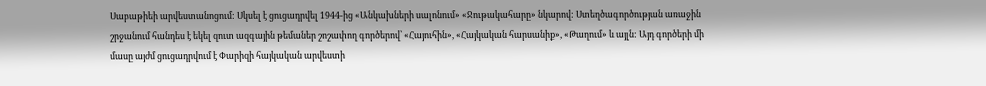Սաբաթիեի արվեստանոցում: Սկսել է ցուցադրվել 1944-ից «Անկախների սալոնում» «Ջութակահարը» նկարով: Ստեղծագործության առաջին շրջանում հանդես է եկել զուտ ազգային թեմաներ շոշափող գործերով՝ «Հայուհին», «Հայկական հարսանիք», «Թաղում» և այլն: Այդ գործերի մի մասը այժմ ցուցադրվում է Փարիզի հայկական արվեստի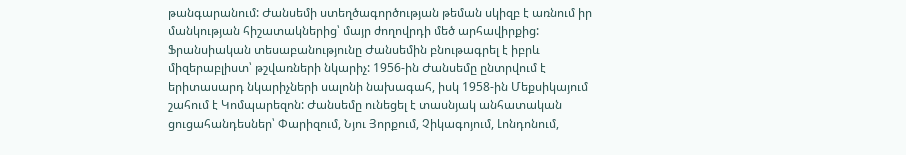թանգարանում: Ժանսեմի ստեղծագործության թեման սկիզբ է առնում իր մանկության հիշատակներից՝ մայր ժողովրդի մեծ արհավիրքից: Ֆրանսիական տեսաբանությունը Ժանսեմին բնութագրել է իբրև միզերաբլիստ՝ թշվառների նկարիչ: 1956-ին Ժանսեմը ընտրվում է երիտասարդ նկարիչների սալոնի նախագահ, իսկ 1958-ին Մեքսիկայում շահում է Կոմպարեզոն: Ժանսեմը ունեցել է տասնյակ անհատական ցուցահանդեսներ՝ Փարիզում, Նյու Յորքում, Չիկագոյում, Լոնդոնում,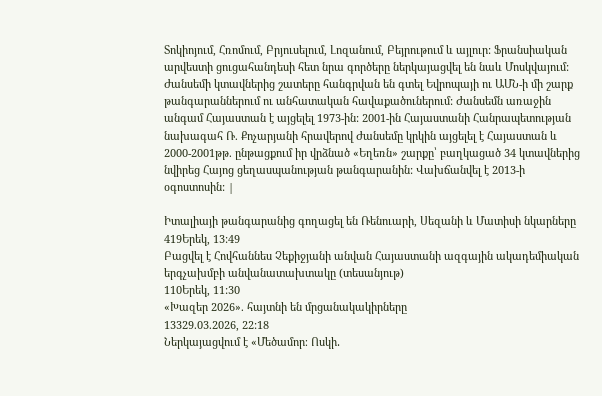Տոկիոյում, Հռոմում, Բրյուսելում, Լոզանում, Բեյրութում և այլուր: Ֆրանսիական արվեստի ցուցահանդեսի հետ նրա գործերը ներկայացվել են նաև Մոսկվայում: Ժանսեմի կտավներից շատերը հանգրվան են գտել Եվրոպայի ու ԱՄՆ-ի մի շարք թանգարաններում ու անհատական հավաքածուներում: Ժանսեմն առաջին անգամ Հայաստան է այցելել 1973-ին: 2001-ին Հայաստանի Հանրապետության նախագահ Ռ. Քոչարյանի հրավերով Ժանսեմը կրկին այցելել է Հայաստան և 2000-2001թթ. ընթացքում իր վրձնած «Եղեռն» շարքը՝ բաղկացած 34 կտավներից նվիրեց Հայոց ցեղասպանության թանգարանին: Վախճանվել է 2013-ի օգոստոսին: |

Իտալիայի թանգարանից գողացել են Ռենուարի, Սեզանի և Մատիսի նկարները
419Երեկ, 13:49
Բացվել է Հովհաննես Չեքիջյանի անվան Հայաստանի ազգային ակադեմիական երգչախմբի անվանատախտակը (տեսանյութ)
110Երեկ, 11:30
«Խազեր 2026». հայտնի են մրցանակակիրները
13329.03.2026, 22:18
Ներկայացվում է «Մեծամոր։ Ոսկի․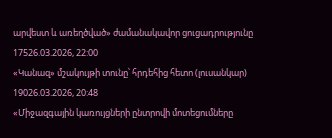արվեստ և առեղծված» ժամանակավոր ցուցադրությունը
17526.03.2026, 22:00
«Կանազ» մշակույթի տունը՝ հրդեհից հետո (լուսանկար)
19026.03.2026, 20:48
«Միջազգային կառույցների ընտրովի մոտեցումները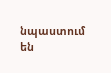նպաստում են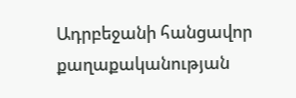Ադրբեջանի հանցավոր քաղաքականության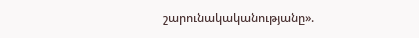շարունակականությանը».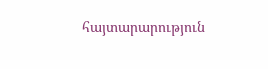հայտարարություն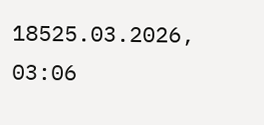18525.03.2026, 03:06